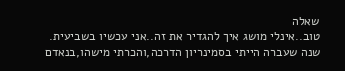שאלה
טוב..אינלי מושג איך להגדיר את זה..אני עכשיו בשביעית. שנה שעברה הייתי בסמינריון הדרכה,והכרתי מישהו,בנאדם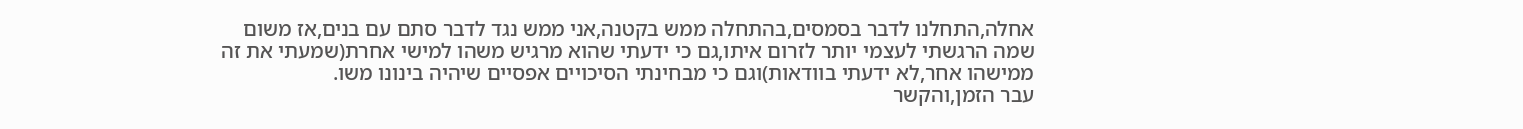אחלה,התחלנו לדבר בסמסים,בהתחלה ממש בקטנה,אני ממש נגד לדבר סתם עם בנים,אז משום שמה הרגשתי לעצמי יותר לזרום איתו,גם כי ידעתי שהוא מרגיש משהו למישי אחרת(שמעתי את זה ממישהו אחר,לא ידעתי בוודאות)וגם כי מבחינתי הסיכויים אפסיים שיהיה בינונו משו.
עבר הזמן,והקשר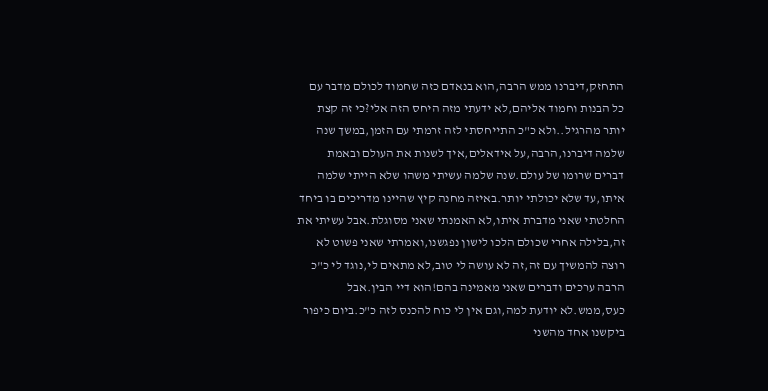התחזק,דיברנו ממש הרבה,הוא בנאדם כזה שחמוד לכולם מדבר עם כל הבנות וחמוד אליהם,לא ידעתי מזה היחס הזה אלי?כי זה קצת יותר מהרגיל..ולא כ"כ התייחסתי לזה זרמתי עם הזמן,במשך שנה שלמה דיברנו,הרבה,על אידאלים,איך לשנות את העולם ובאמת דברים שרומו של עולם.שנה שלמה עשיתי משהו שלא הייתי שלמה איתו,עד שלא יכולתי יותר.באיזה מחנה קיץ שהיינו מדריכים בו ביחד החלטתי שאני מדברת איתו,לא האמנתי שאני מסוגלת.אבל עשיתי את זה,בלילה אחרי שכולם הלכו לישון נפגשנו,ואמרתי שאני פשוט לא רוצה להמשיך עם זה,זה לא עושה לי טוב,לא מתאים לי,נוגד לי כ"כ הרבה ערכים ודברים שאני מאמינה בהם!הוא דיי הבין.אבל כעס,ממש.לא יודעת למה,וגם אין לי כוח להכנס לזה כ"כ.ביום כיפור ביקשנו אחד מהשני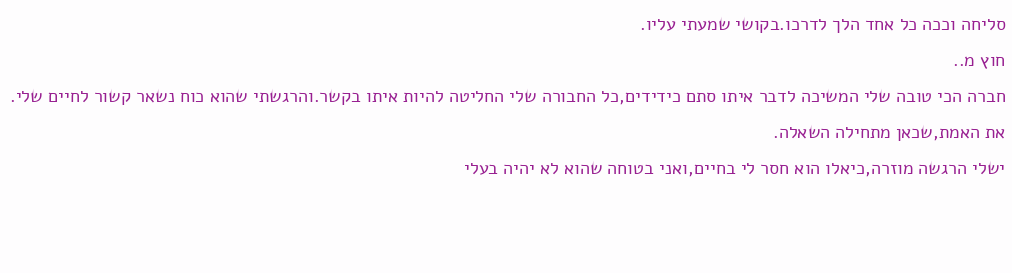סליחה וככה כל אחד הלך לדרכו.בקושי שמעתי עליו.
חוץ מ..
חברה הכי טובה שלי המשיכה לדבר איתו סתם כידידים,כל החבורה שלי החליטה להיות איתו בקשר.והרגשתי שהוא כוח נשאר קשור לחיים שלי.
את האמת,שכאן מתחילה השאלה.
ישלי הרגשה מוזרה,כיאלו הוא חסר לי בחיים,ואני בטוחה שהוא לא יהיה בעלי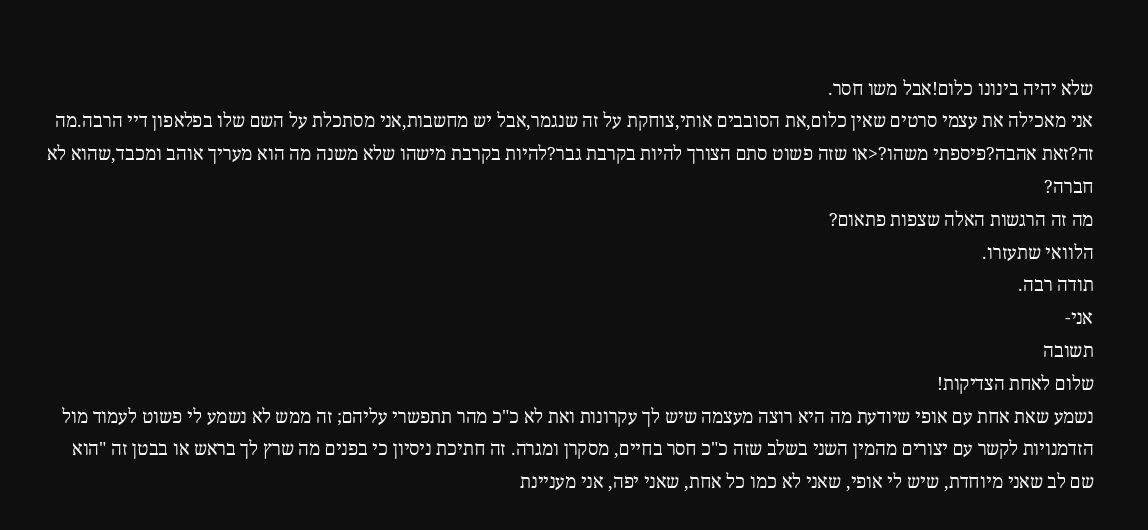שלא יהיה בינונו כלום!אבל משו חסר.
אני מאכילה את עצמי סרטים שאין כלום,את הסובבים אותי,צוחקת על זה שנגמר,אבל יש מחשבות,אני מסתכלת על השם שלו בפלאפון דיי הרבה.מה זה?זאת אהבה?פיספתי משהו?<או שזה פשוט סתם הצורך להיות בקרבת גבר?להיות בקרבת מישהו שלא משנה מה הוא מעריך אוהב ומכבד,שהוא לא חברה?
מה זה הרגשות האלה שצפות פתאום?
הלוואי שתעזרו.
תודה רבה.
אני-
תשובה
שלום לאחת הצדיקות!
נשמע שאת אחת עם אופי שיודעת מה היא רוצה מעצמה שיש לך עקרונות ואת לא כ"כ מהר תתפשרי עליהם; זה ממש לא נשמע לי פשוט לעמוד מול הזדמנויות לקשר עם יצורים מהמין השני בשלב שזה כ"כ חסר בחיים, מסקרן ומגרה. זה חתיכת ניסיון כי בפנים מה שרץ לך בראש או בבטן זה "הוא שם לב שאני מיוחדת, שיש לי אופי, שאני לא כמו כל אחת, שאני יפה, אני מעניינת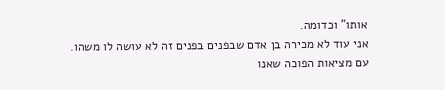אותו" וכדומה.
אני עוד לא מכירה בן אדם שבפנים בפנים זה לא עושה לו משהו.
עם מציאות הפוכה שאנו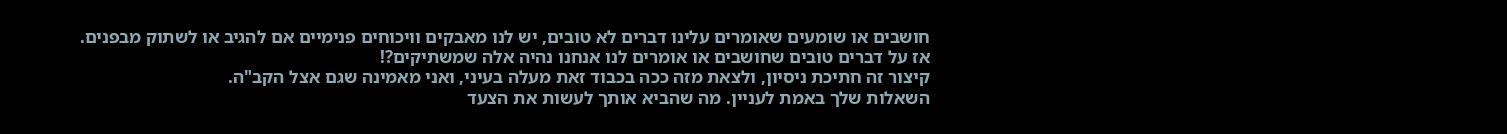חושבים או שומעים שאומרים עלינו דברים לא טובים, יש לנו מאבקים וויכוחים פנימיים אם להגיב או לשתוק מבפנים. אז על דברים טובים שחושבים או אומרים לנו אנחנו נהיה אלה שמשתיקים?!
קיצור זה חתיכת ניסיון, ולצאת מזה ככה בכבוד זאת מעלה בעיני, ואני מאמינה שגם אצל הקב"ה.
השאלות שלך באמת לעניין. מה שהביא אותך לעשות את הצעד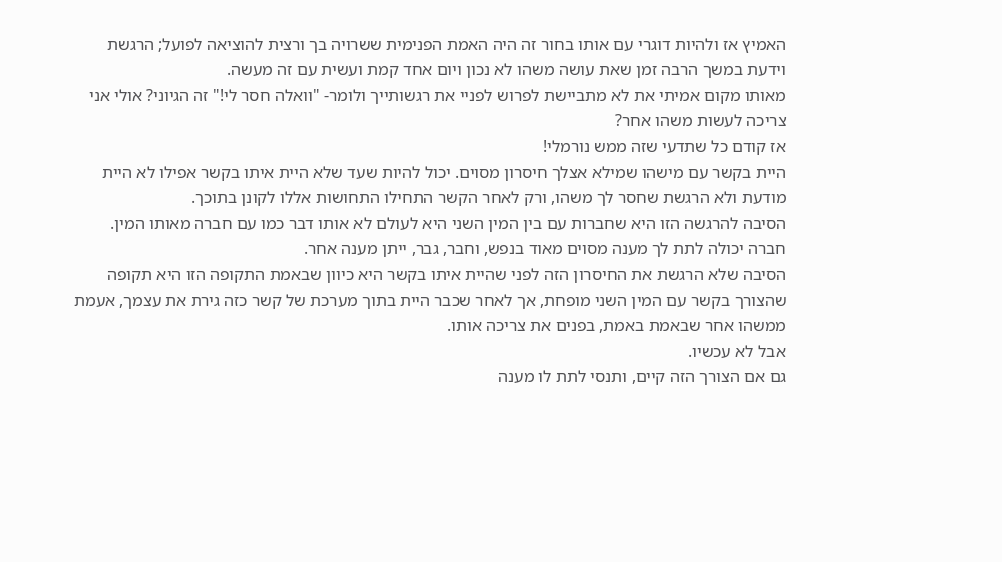האמיץ אז ולהיות דוגרי עם אותו בחור זה היה האמת הפנימית ששרויה בך ורצית להוציאה לפועל; הרגשת וידעת במשך הרבה זמן שאת עושה משהו לא נכון ויום אחד קמת ועשית עם זה מעשה.
מאותו מקום אמיתי את לא מתביישת לפרוש לפניי את רגשותייך ולומר- "וואלה חסר לי!" זה הגיוני? אולי אני צריכה לעשות משהו אחר?
אז קודם כל שתדעי שזה ממש נורמלי!
היית בקשר עם מישהו שמילא אצלך חיסרון מסוים. יכול להיות שעד שלא היית איתו בקשר אפילו לא היית מודעת ולא הרגשת שחסר לך משהו, ורק לאחר הקשר התחילו התחושות אללו לקונן בתוכך.
הסיבה להרגשה הזו היא שחברות עם בין המין השני היא לעולם לא אותו דבר כמו עם חברה מאותו המין. חברה יכולה לתת לך מענה מסוים מאוד בנפש, וחבר, גבר, ייתן מענה אחר.
הסיבה שלא הרגשת את החיסרון הזה לפני שהיית איתו בקשר היא כיוון שבאמת התקופה הזו היא תקופה שהצורך בקשר עם המין השני מופחת, אך לאחר שכבר היית בתוך מערכת של קשר כזה גירת את עצמך, אעמת ממשהו אחר שבאמת באמת, בפנים את צריכה אותו.
אבל לא עכשיו.
גם אם הצורך הזה קיים, ותנסי לתת לו מענה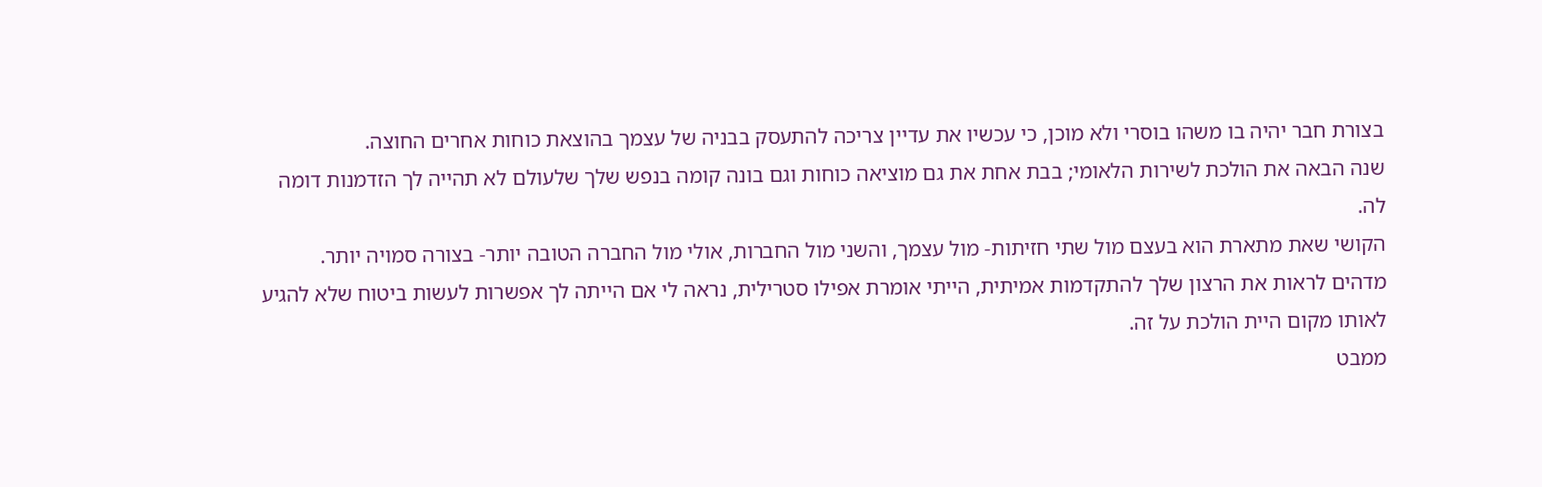בצורת חבר יהיה בו משהו בוסרי ולא מוכן, כי עכשיו את עדיין צריכה להתעסק בבניה של עצמך בהוצאת כוחות אחרים החוצה.
שנה הבאה את הולכת לשירות הלאומי; בבת אחת את גם מוציאה כוחות וגם בונה קומה בנפש שלך שלעולם לא תהייה לך הזדמנות דומה לה.
הקושי שאת מתארת הוא בעצם מול שתי חזיתות- מול עצמך, והשני מול החברות, אולי מול החברה הטובה יותר- בצורה סמויה יותר.
מדהים לראות את הרצון שלך להתקדמות אמיתית, הייתי אומרת אפילו סטרילית, נראה לי אם הייתה לך אפשרות לעשות ביטוח שלא להגיע לאותו מקום היית הולכת על זה.
ממבט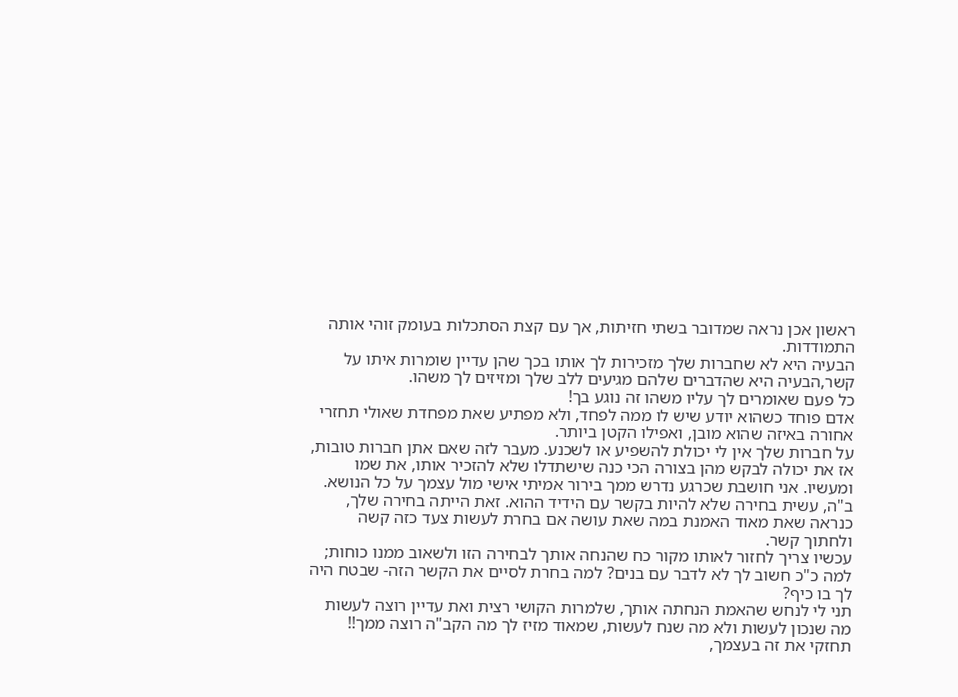ראשון אכן נראה שמדובר בשתי חזיתות, אך עם קצת הסתכלות בעומק זוהי אותה התמודדות.
הבעיה היא לא שחברות שלך מזכירות לך אותו בכך שהן עדיין שומרות איתו על קשר,הבעיה היא שהדברים שלהם מגיעים ללב שלך ומזיזים לך משהו.
כל פעם שאומרים לך עליו משהו זה נוגע בך!
אדם פוחד כשהוא יודע שיש לו ממה לפחד, ולא מפתיע שאת מפחדת שאולי תחזרי אחורה באיזה שהוא מובן, ואפילו הקטן ביותר.
על חברות שלך אין לי יכולת להשפיע או לשכנע. מעבר לזה שאם אתן חברות טובות, אז את יכולה לבקש מהן בצורה הכי כנה שישתדלו שלא להזכיר אותו, את שמו ומעשיו. אני חושבת שכרגע נדרש ממך בירור אמיתי אישי מול עצמך על כל הנושא.
ב"ה, עשית בחירה שלא להיות בקשר עם הידיד ההוא. זאת הייתה בחירה שלך, כנראה שאת מאוד האמנת במה שאת עושה אם בחרת לעשות צעד כזה קשה ולחתוך קשר.
עכשיו צריך לחזור לאותו מקור כח שהנחה אותך לבחירה הזו ולשאוב ממנו כוחות; למה כ"כ חשוב לך לא לדבר עם בנים? למה בחרת לסיים את הקשר הזה- שבטח היה לך בו כיף?
תני לי לנחש שהאמת הנחתה אותך, שלמרות הקושי רצית ואת עדיין רוצה לעשות מה שנכון לעשות ולא מה שנח לעשות, שמאוד מזיז לך מה הקב"ה רוצה ממך!!
תחזקי את זה בעצמך,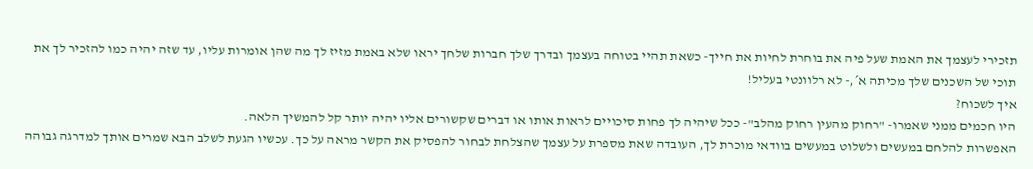תזכירי לעצמך את האמת שעל פיה את בוחרת לחיות את חייך- כשאת תהיי בטוחה בעצמך ובדרך שלך חברות שלחך יראו שלא באמת מזיז לך מה שהן אומרות עליו, עד שזה יהיה כמו להזכיר לך את תוכי של השכנים שלך מכיתה א´,- לא רלוונטי בעליל!
איך לשכוח?
היו חכמים ממני שאמרו- "רחוק מהעין רחוק מהלב"- ככל שיהיה לך פחות סיכויים לראות אותו או דברים שקשורים אליו יהיה יותר קל להמשיך הלאה.
האפשרות להלחם במעשים ולשלוט במעשים בוודאי מוכרת לך, העובדה שאת מספרת על עצמך שהצלחת לבחור להפסיק את הקשר מראה על כך. עכשיו הגעת לשלב הבא שמרים אותך למדרגה גבוהה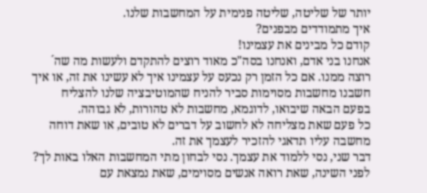יותר של שליטה, שליטה פנימית על המחשבות שלנו.
איך מתמודדים מבפנים?
קודם כל מבינים את עצמינו!
אנחנו בני אדם, ואנחנו בסה"כ מאוד רוצים להתקדם ולעשות מה שה´ רוצה ממנו. אם כל הזמן רק נכעס על עצמינו איך לא עשינו את זה, או איך חשבנו מחשבות מסוימות סביר להניח שהמוטיבציה שלנו להצליח בפעם הבאה שיבואו, לדוגמא, מחשבות לא טהורות, לא גבוהה.
כל פעם שאת מצליחה לא לחשוב על דברים לא טובים, או שאת דוחה מחשבה עליו תדאגי להזכיר לעצמך את זה.
דבר שני, נסי ללמוד את עצמך. נסי לבחון מתי המחשבות האלו באות לך? לפני השינה, שאת רואה אנשים מסוימים, שאת נמצאת עם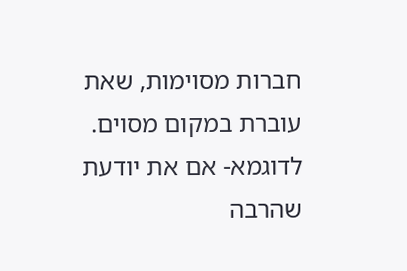חברות מסוימות, שאת עוברת במקום מסוים.
לדוגמא- אם את יודעת שהרבה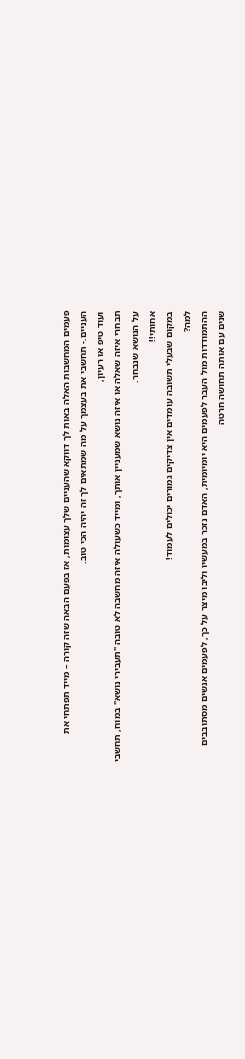פעמים המחשבות האלה באות לך דווקא שהעניים שלך עצומות, אז בפעם הבאה שזה קורה – מייד תפתחי את העניים.- תחשבי את בעצמך על מה שמתאים לך זה יהיה הכי טוב.
ועוד טיפ או רעיון,
תבחרי איזה שאלה או איזה נושא שמעניין אותך, ומייד כשעולה איזה מחשבה לא טובה "תעבירי נושא" במוח, תחשבי על הנושא שנבחר.
אחותי!!
במקום שבעלי תשובה עומדים אין צדיקים גמורים יכולים לעמוד!
למה?
ההתמודדות מול העבר לפעמים היא יומיומית, האדם נזכר במעשיו וליבו מיצר על כך, לפעמים אנשים מסתובבים שנים עם אותה תחושה חרטה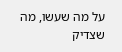על מה שעשו, מה שצדיק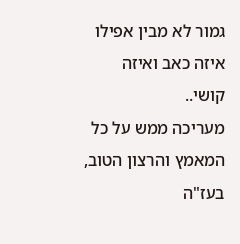גמור לא מבין אפילו איזה כאב ואיזה קושי..
מעריכה ממש על כל המאמץ והרצון הטוב, בעז"ה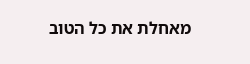מאחלת את כל הטוב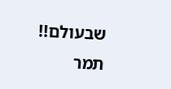שבעולם!!
תמר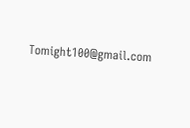Tomight100@gmail.com